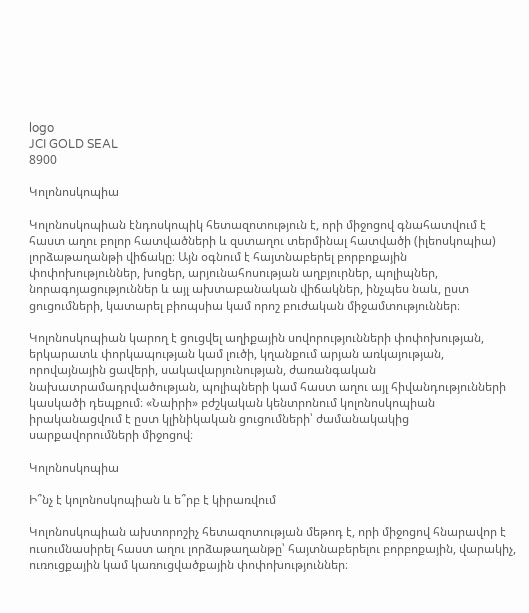logo
JCI GOLD SEAL
8900

Կոլոնոսկոպիա

Կոլոնոսկոպիան էնդոսկոպիկ հետազոտություն է, որի միջոցով գնահատվում է հաստ աղու բոլոր հատվածների և զստաղու տերմինալ հատվածի (իլեոսկոպիա) լորձաթաղանթի վիճակը։ Այն օգնում է հայտնաբերել բորբոքային փոփոխություններ, խոցեր, արյունահոսության աղբյուրներ, պոլիպներ, նորագոյացություններ և այլ ախտաբանական վիճակներ, ինչպես նաև, ըստ ցուցումների, կատարել բիոպսիա կամ որոշ բուժական միջամտություններ։

Կոլոնոսկոպիան կարող է ցուցվել աղիքային սովորությունների փոփոխության, երկարատև փորկապության կամ լուծի, կղանքում արյան առկայության, որովայնային ցավերի, սակավարյունության, ժառանգական նախատրամադրվածության, պոլիպների կամ հաստ աղու այլ հիվանդությունների կասկածի դեպքում։ «Նաիրի» բժշկական կենտրոնում կոլոնոսկոպիան իրականացվում է ըստ կլինիկական ցուցումների՝ ժամանակակից սարքավորումների միջոցով։

Կոլոնոսկոպիա

Ի՞նչ է կոլոնոսկոպիան և ե՞րբ է կիրառվում

Կոլոնոսկոպիան ախտորոշիչ հետազոտության մեթոդ է, որի միջոցով հնարավոր է ուսումնասիրել հաստ աղու լորձաթաղանթը՝ հայտնաբերելու բորբոքային, վարակիչ, ուռուցքային կամ կառուցվածքային փոփոխություններ։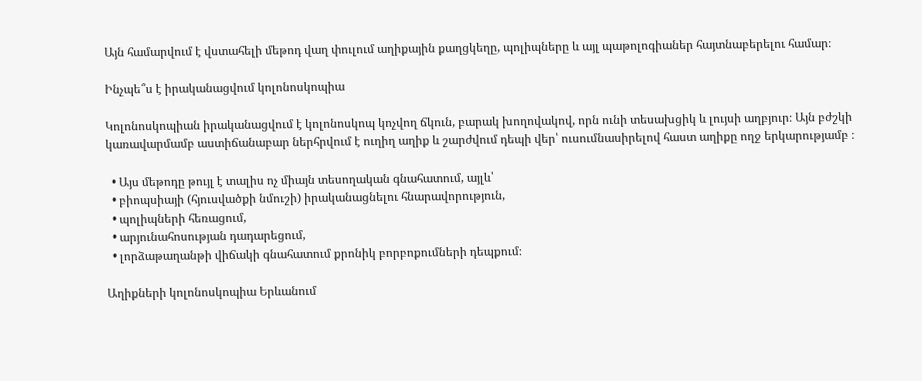Այն համարվում է վստահելի մեթոդ վաղ փուլում աղիքային քաղցկեղը, պոլիպները և այլ պաթոլոգիաներ հայտնաբերելու համար։

Ինչպե՞ս է իրականացվում կոլոնոսկոպիա

Կոլոնոսկոպիան իրականացվում է կոլոնոսկոպ կոչվող ճկուն, բարակ խողովակով, որն ունի տեսախցիկ և լույսի աղբյուր։ Այն բժշկի կառավարմամբ աստիճանաբար ներհրվում է ուղիղ աղիք և շարժվում դեպի վեր՝ ուսումնասիրելով հաստ աղիքը ողջ երկարությամբ ։

  • Այս մեթոդը թույլ է տալիս ոչ միայն տեսողական գնահատում, այլև՝
  • բիոպսիայի (հյուսվածքի նմուշի) իրականացնելու հնարավորություն,
  • պոլիպների հեռացում,
  • արյունահոսության դադարեցում,
  • լորձաթաղանթի վիճակի գնահատում քրոնիկ բորբոքումների դեպքում։

Աղիքների կոլոնոսկոպիա Երևանում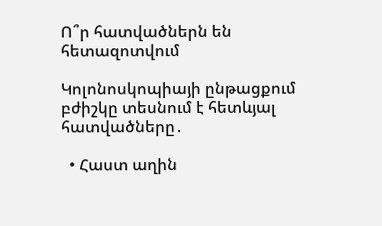Ո՞ր հատվածներն են հետազոտվում

Կոլոնոսկոպիայի ընթացքում բժիշկը տեսնում է հետևյալ հատվածները․

  • Հաստ աղին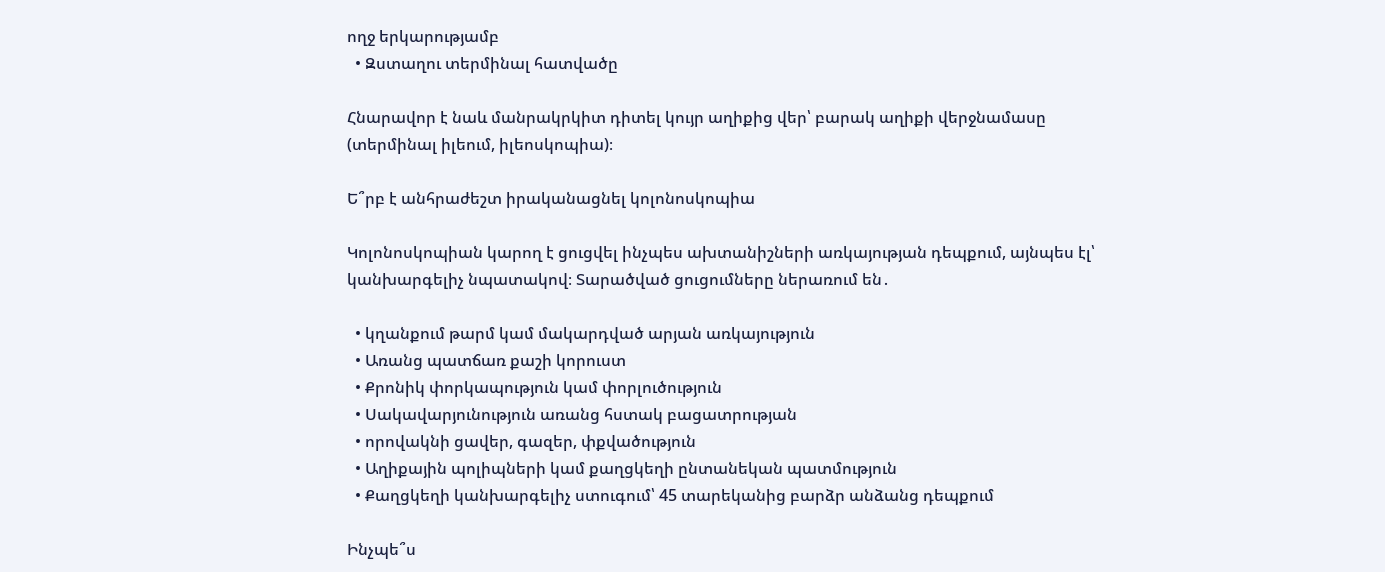ողջ երկարությամբ
  • Զստաղու տերմինալ հատվածը

Հնարավոր է նաև մանրակրկիտ դիտել կույր աղիքից վեր՝ բարակ աղիքի վերջնամասը (տերմինալ իլեում, իլեոսկոպիա)։

Ե՞րբ է անհրաժեշտ իրականացնել կոլոնոսկոպիա

Կոլոնոսկոպիան կարող է ցուցվել ինչպես ախտանիշների առկայության դեպքում, այնպես էլ՝ կանխարգելիչ նպատակով։ Տարածված ցուցումները ներառում են․

  • կղանքում թարմ կամ մակարդված արյան առկայություն
  • Առանց պատճառ քաշի կորուստ
  • Քրոնիկ փորկապություն կամ փորլուծություն
  • Սակավարյունություն առանց հստակ բացատրության
  • որովակնի ցավեր, գազեր, փքվածություն
  • Աղիքային պոլիպների կամ քաղցկեղի ընտանեկան պատմություն
  • Քաղցկեղի կանխարգելիչ ստուգում՝ 45 տարեկանից բարձր անձանց դեպքում

Ինչպե՞ս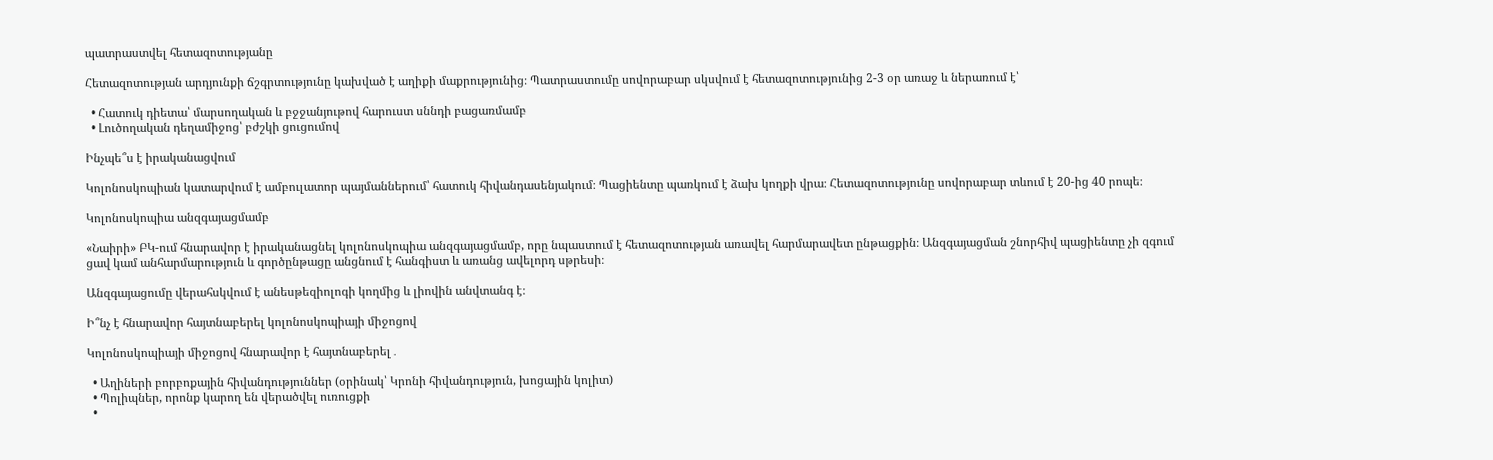պատրաստվել հետազոտությանը

Հետազոտության արդյունքի ճշգրտությունը կախված է աղիքի մաքրությունից։ Պատրաստումը սովորաբար սկսվում է հետազոտությունից 2-3 օր առաջ և ներառում է՝

  • Հատուկ դիետա՝ մարսողական և բջջանյութով հարուստ սննդի բացառմամբ
  • Լուծողական դեղամիջոց՝ բժշկի ցուցումով

Ինչպե՞ս է իրականացվում

Կոլոնոսկոպիան կատարվում է ամբուլատոր պայմաններում՝ հատուկ հիվանդասենյակում։ Պացիենտը պառկում է ձախ կողքի վրա։ Հետազոտությունը սովորաբար տևում է 20-ից 40 րոպե։

Կոլոնոսկոպիա անզգայացմամբ

«Նաիրի» ԲԿ-ում հնարավոր է իրականացնել կոլոնոսկոպիա անզգայացմամբ, որը նպաստում է հետազոտության առավել հարմարավետ ընթացքին։ Անզգայացման շնորհիվ պացիենտը չի զգում ցավ կամ անհարմարություն և գործընթացը անցնում է հանգիստ և առանց ավելորդ սթրեսի։

Անզգայացումը վերահսկվում է անեսթեզիոլոգի կողմից և լիովին անվտանգ է։

Ի՞նչ է հնարավոր հայտնաբերել կոլոնոսկոպիայի միջոցով

Կոլոնոսկոպիայի միջոցով հնարավոր է հայտնաբերել․

  • Աղիների բորբոքային հիվանդություններ (օրինակ՝ Կրոնի հիվանդություն, խոցային կոլիտ)
  • Պոլիպներ, որոնք կարող են վերածվել ուռուցքի
  •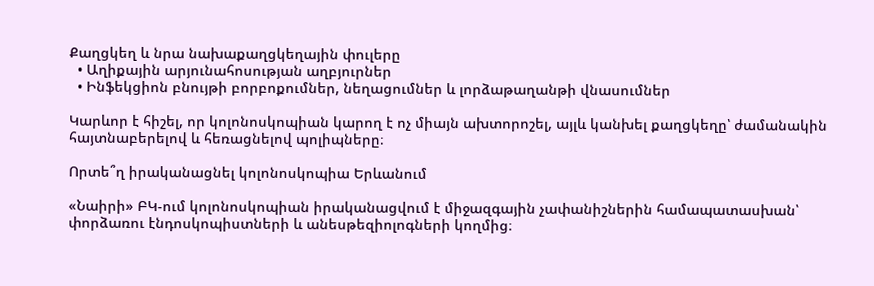Քաղցկեղ և նրա նախաքաղցկեղային փուլերը
  • Աղիքային արյունահոսության աղբյուրներ
  • Ինֆեկցիոն բնույթի բորբոքումներ, նեղացումներ և լորձաթաղանթի վնասումներ

Կարևոր է հիշել, որ կոլոնոսկոպիան կարող է ոչ միայն ախտորոշել, այլև կանխել քաղցկեղը՝ ժամանակին հայտնաբերելով և հեռացնելով պոլիպները։

Որտե՞ղ իրականացնել կոլոնոսկոպիա Երևանում

«Նաիրի» ԲԿ-ում կոլոնոսկոպիան իրականացվում է միջազգային չափանիշներին համապատասխան՝ փորձառու էնդոսկոպիստների և անեսթեզիոլոգների կողմից։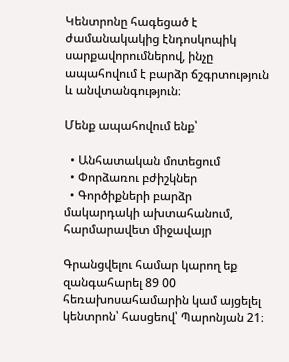Կենտրոնը հագեցած է ժամանակակից էնդոսկոպիկ սարքավորումներով, ինչը ապահովում է բարձր ճշգրտություն և անվտանգություն։

Մենք ապահովում ենք՝

  • Անհատական մոտեցում
  • Փորձառու բժիշկներ
  • Գործիքների բարձր մակարդակի ախտահանում, հարմարավետ միջավայր

Գրանցվելու համար կարող եք զանգահարել 89 00 հեռախոսահամարին կամ այցելել կենտրոն՝ հասցեով՝ Պարոնյան 21։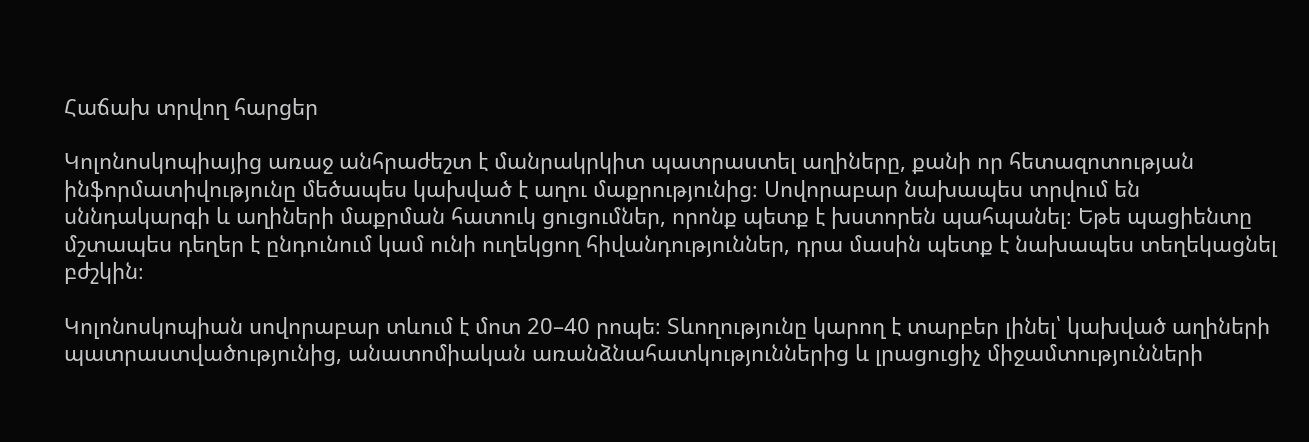Հաճախ տրվող հարցեր

Կոլոնոսկոպիայից առաջ անհրաժեշտ է մանրակրկիտ պատրաստել աղիները, քանի որ հետազոտության ինֆորմատիվությունը մեծապես կախված է աղու մաքրությունից։ Սովորաբար նախապես տրվում են սննդակարգի և աղիների մաքրման հատուկ ցուցումներ, որոնք պետք է խստորեն պահպանել։ Եթե պացիենտը մշտապես դեղեր է ընդունում կամ ունի ուղեկցող հիվանդություններ, դրա մասին պետք է նախապես տեղեկացնել բժշկին։

Կոլոնոսկոպիան սովորաբար տևում է մոտ 20–40 րոպե։ Տևողությունը կարող է տարբեր լինել՝ կախված աղիների պատրաստվածությունից, անատոմիական առանձնահատկություններից և լրացուցիչ միջամտությունների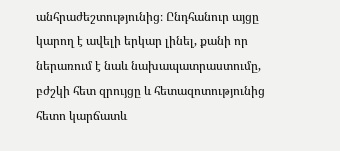անհրաժեշտությունից։ Ընդհանուր այցը կարող է ավելի երկար լինել, քանի որ ներառում է նաև նախապատրաստումը, բժշկի հետ զրույցը և հետազոտությունից հետո կարճատև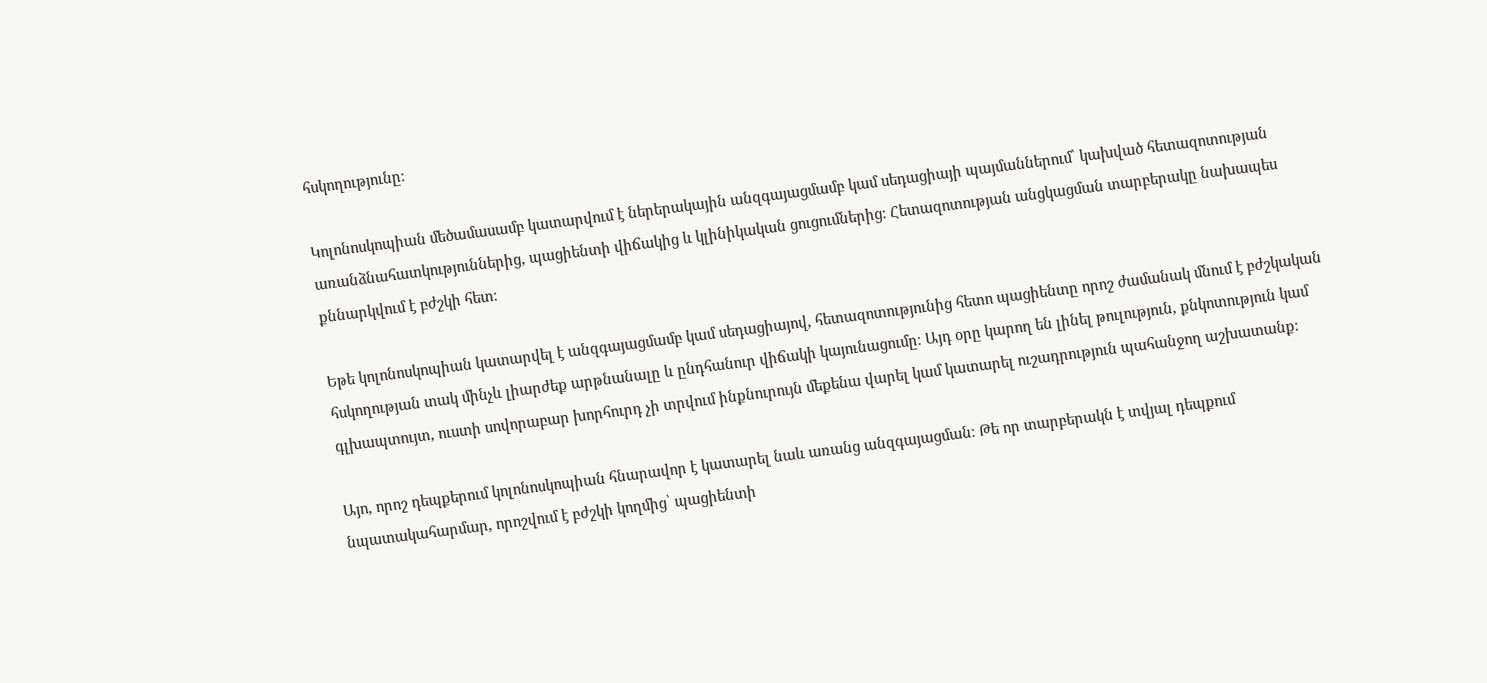հսկողությունը։

Կոլոնոսկոպիան մեծամասամբ կատարվում է ներերակային անզգայացմամբ կամ սեդացիայի պայմաններում՝ կախված հետազոտության առանձնահատկություններից, պացիենտի վիճակից և կլինիկական ցուցումներից։ Հետազոտության անցկացման տարբերակը նախապես քննարկվում է բժշկի հետ։

Եթե կոլոնոսկոպիան կատարվել է անզգայացմամբ կամ սեդացիայով, հետազոտությունից հետո պացիենտը որոշ ժամանակ մնում է բժշկական հսկողության տակ մինչև լիարժեք արթնանալը և ընդհանուր վիճակի կայունացումը։ Այդ օրը կարող են լինել թուլություն, քնկոտություն կամ գլխապտույտ, ուստի սովորաբար խորհուրդ չի տրվում ինքնուրույն մեքենա վարել կամ կատարել ուշադրություն պահանջող աշխատանք։

Այո, որոշ դեպքերում կոլոնոսկոպիան հնարավոր է կատարել նաև առանց անզգայացման։ Թե որ տարբերակն է տվյալ դեպքում նպատակահարմար, որոշվում է բժշկի կողմից՝ պացիենտի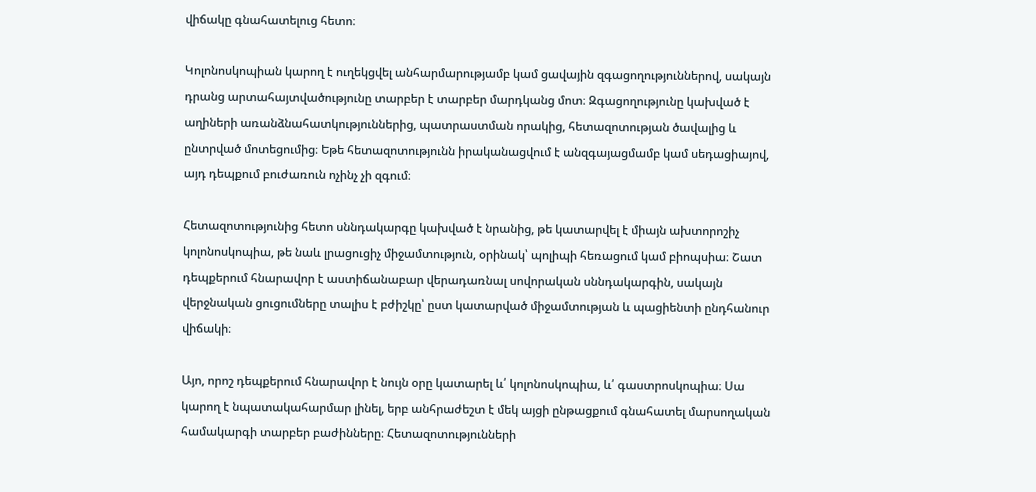վիճակը գնահատելուց հետո։

Կոլոնոսկոպիան կարող է ուղեկցվել անհարմարությամբ կամ ցավային զգացողություններով, սակայն դրանց արտահայտվածությունը տարբեր է տարբեր մարդկանց մոտ։ Զգացողությունը կախված է աղիների առանձնահատկություններից, պատրաստման որակից, հետազոտության ծավալից և ընտրված մոտեցումից։ Եթե հետազոտությունն իրականացվում է անզգայացմամբ կամ սեդացիայով, այդ դեպքում բուժառուն ոչինչ չի զգում։

Հետազոտությունից հետո սննդակարգը կախված է նրանից, թե կատարվել է միայն ախտորոշիչ կոլոնոսկոպիա, թե նաև լրացուցիչ միջամտություն, օրինակ՝ պոլիպի հեռացում կամ բիոպսիա։ Շատ դեպքերում հնարավոր է աստիճանաբար վերադառնալ սովորական սննդակարգին, սակայն վերջնական ցուցումները տալիս է բժիշկը՝ ըստ կատարված միջամտության և պացիենտի ընդհանուր վիճակի։

Այո, որոշ դեպքերում հնարավոր է նույն օրը կատարել և՛ կոլոնոսկոպիա, և՛ գաստրոսկոպիա։ Սա կարող է նպատակահարմար լինել, երբ անհրաժեշտ է մեկ այցի ընթացքում գնահատել մարսողական համակարգի տարբեր բաժինները։ Հետազոտությունների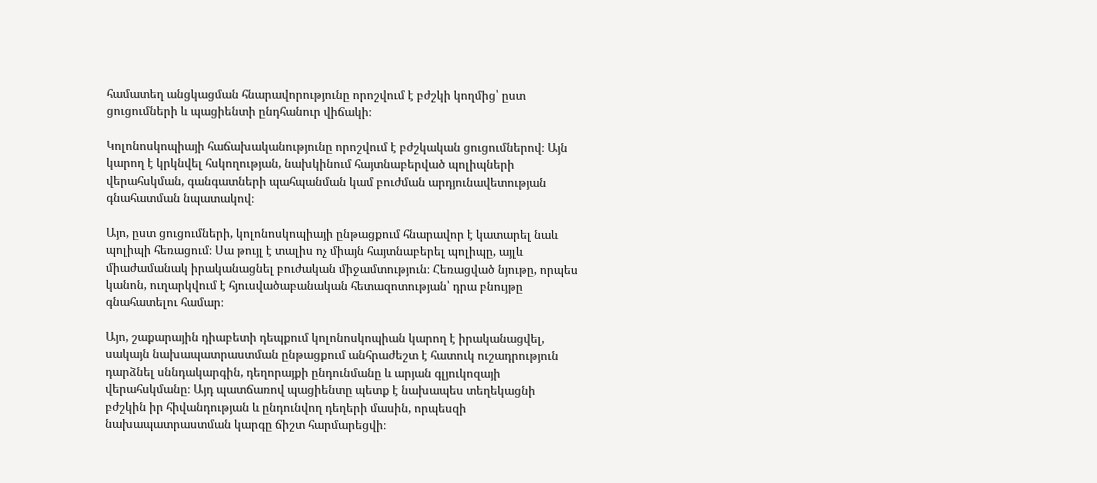համատեղ անցկացման հնարավորությունը որոշվում է բժշկի կողմից՝ ըստ ցուցումների և պացիենտի ընդհանուր վիճակի։

Կոլոնոսկոպիայի հաճախականությունը որոշվում է բժշկական ցուցումներով։ Այն կարող է կրկնվել հսկողության, նախկինում հայտնաբերված պոլիպների վերահսկման, գանգատների պահպանման կամ բուժման արդյունավետության գնահատման նպատակով։

Այո, ըստ ցուցումների, կոլոնոսկոպիայի ընթացքում հնարավոր է կատարել նաև պոլիպի հեռացում։ Սա թույլ է տալիս ոչ միայն հայտնաբերել պոլիպը, այլև միաժամանակ իրականացնել բուժական միջամտություն։ Հեռացված նյութը, որպես կանոն, ուղարկվում է հյուսվածաբանական հետազոտության՝ դրա բնույթը գնահատելու համար։

Այո, շաքարային դիաբետի դեպքում կոլոնոսկոպիան կարող է իրականացվել, սակայն նախապատրաստման ընթացքում անհրաժեշտ է հատուկ ուշադրություն դարձնել սննդակարգին, դեղորայքի ընդունմանը և արյան գլյուկոզայի վերահսկմանը։ Այդ պատճառով պացիենտը պետք է նախապես տեղեկացնի բժշկին իր հիվանդության և ընդունվող դեղերի մասին, որպեսզի նախապատրաստման կարգը ճիշտ հարմարեցվի։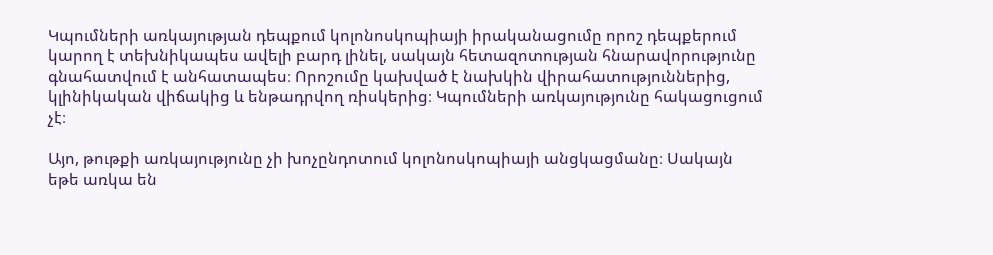Կպումների առկայության դեպքում կոլոնոսկոպիայի իրականացումը որոշ դեպքերում կարող է տեխնիկապես ավելի բարդ լինել, սակայն հետազոտության հնարավորությունը գնահատվում է անհատապես։ Որոշումը կախված է նախկին վիրահատություններից, կլինիկական վիճակից և ենթադրվող ռիսկերից։ Կպումների առկայությունը հակացուցում չէ։

Այո, թութքի առկայությունը չի խոչընդոտում կոլոնոսկոպիայի անցկացմանը։ Սակայն եթե առկա են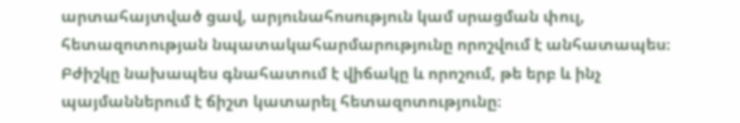արտահայտված ցավ, արյունահոսություն կամ սրացման փուլ, հետազոտության նպատակահարմարությունը որոշվում է անհատապես։ Բժիշկը նախապես գնահատում է վիճակը և որոշում, թե երբ և ինչ պայմաններում է ճիշտ կատարել հետազոտությունը։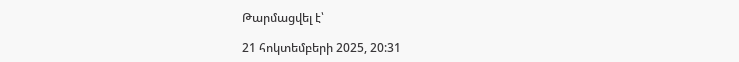Թարմացվել է՝

21 հոկտեմբերի 2025, 20:31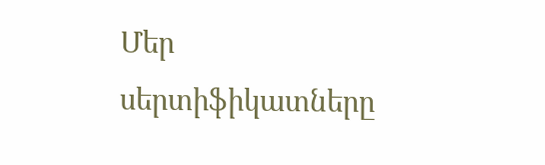Մեր սերտիֆիկատները